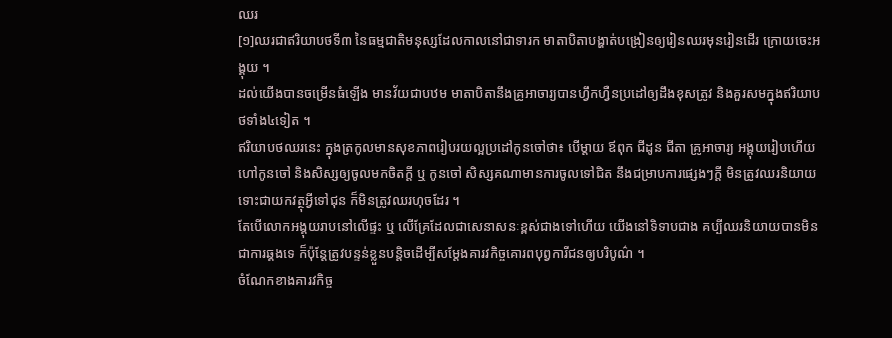ឈរ
[១]ឈរជាឥរិយាបថទី៣ នៃធម្មជាតិមនុស្សដែលកាលនៅជាទារក មាតាបិតាបង្ហាត់បង្រៀនឲ្យរៀនឈរមុនរៀនដើរ ក្រោយចេះអង្គុយ ។
ដល់យើងបានចម្រើនធំឡើង មានវ័យជាបឋម មាតាបិតានឹងគ្រូអាចារ្យបានហ្វឹកហ្វឺនប្រដៅឲ្យដឹងខុសត្រូវ និងគួរសមក្នុងឥរិយាបថទាំង៤ទៀត ។
ឥរិយាបថឈរនេះ ក្នុងត្រកូលមានសុខភាពរៀបរយល្អប្រដៅកូនចៅថា៖ បើម្ដាយ ឪពុក ជីដូន ជីតា គ្រូអាចារ្យ អង្គុយរៀបហើយហៅកូនចៅ និងសិស្សឲ្យចូលមកចិតក្ដី ឬ កូនចៅ សិស្សគណាមានការចូលទៅជិត នឹងជម្រាបការផ្សេងៗក្ដី មិនត្រូវឈរនិយាយ ទោះជាយកវត្ថុអ្វីទៅជុន ក៏មិនត្រូវឈរហុចដែរ ។
តែបើលោកអង្គុយរាបនៅលើផ្ទះ ឬ លើគ្រែដែលជាសេនាសនៈខ្ពស់ជាងទៅហើយ យើងនៅទិទាបជាង គប្បីឈរនិយាយបានមិនជាការឆ្គងទេ ក៏ប៉ុន្តែត្រូវបន្ទន់ខ្លួនបន្តិចដើម្បីសម្ដែងគារវកិច្ចគោរពបុព្វការីជនឲ្យបរិបូណ៌ ។
ចំណែកខាងគារវកិច្ច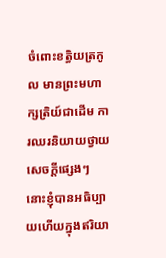ចំពោះខត្ធិយត្រកូល មានព្រះមហាក្សត្រិយ៍ជាដើម ការឈរនិយាយថ្វាយសេចក្ដីផ្សេងៗ នោះខ្ញុំបានអធិប្បាយហើយក្នុងឥរិយា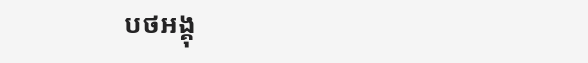បថអង្គុ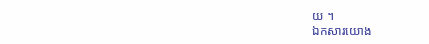យ ។
ឯកសារយោង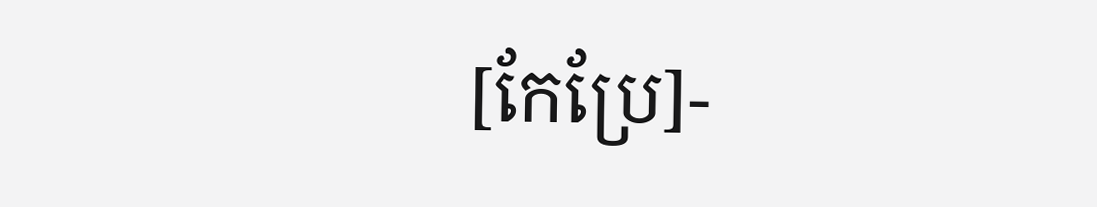[កែប្រែ]-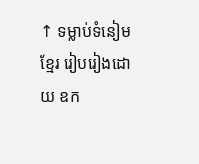↑ ទម្លាប់ទំនៀមខ្មែរ រៀបរៀងដោយ ឧក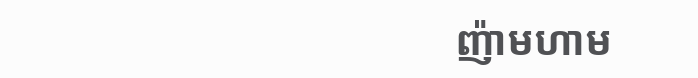ញ៉ាមហាម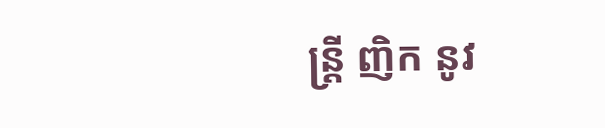ន្ត្រី ញិក នូវ